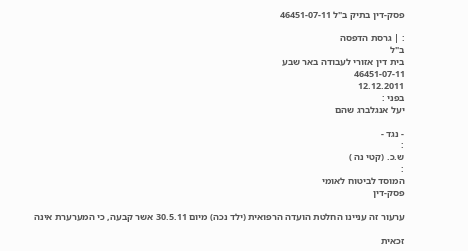פסק-דין בתיק ב"ל 46451-07-11

: | גרסת הדפסה
ב"ל
בית דין אזורי לעבודה באר שבע
46451-07-11
12.12.2011
בפני :
יעל אנגלברג שהם

- נגד -
:
ש.כ. (קטי נה )
:
המוסד לביטוח לאומי
פסק-דין

ערעור זה עניינו החלטת הועדה הרפואית (ילד נכה) מיום 30.5.11 אשר קבעה, כי המערערת אינה

זכאית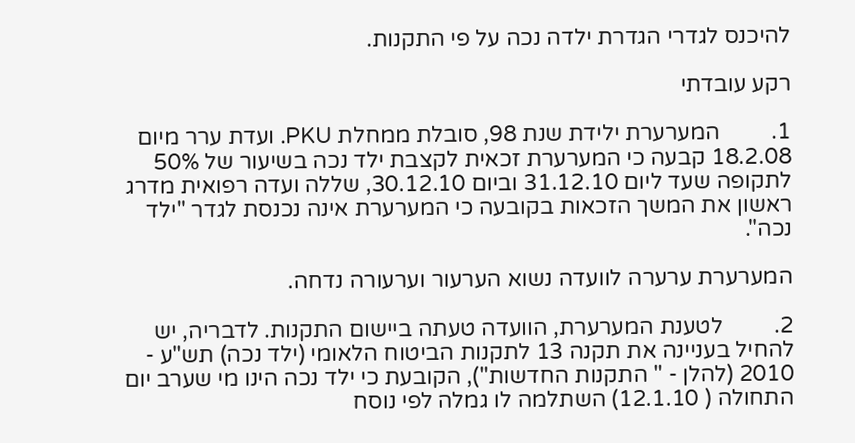להיכנס לגדרי הגדרת ילדה נכה על פי התקנות.

רקע עובדתי

1.         המערערת ילידת שנת 98, סובלת ממחלת PKU. ועדת ערר מיום 18.2.08 קבעה כי המערערת זכאית לקצבת ילד נכה בשיעור של 50% לתקופה שעד ליום 31.12.10 וביום 30.12.10, שללה ועדה רפואית מדרג ראשון את המשך הזכאות בקובעה כי המערערת אינה נכנסת לגדר "ילד נכה".

המערערת ערערה לוועדה נשוא הערעור וערעורה נדחה.

2.         לטענת המערערת, הוועדה טעתה ביישום התקנות. לדבריה, יש להחיל בעניינה את תקנה 13 לתקנות הביטוח הלאומי (ילד נכה) תש"ע - 2010 (להלן - " התקנות החדשות"), הקובעת כי ילד נכה הינו מי שערב יום התחולה ( 12.1.10) השתלמה לו גמלה לפי נוסח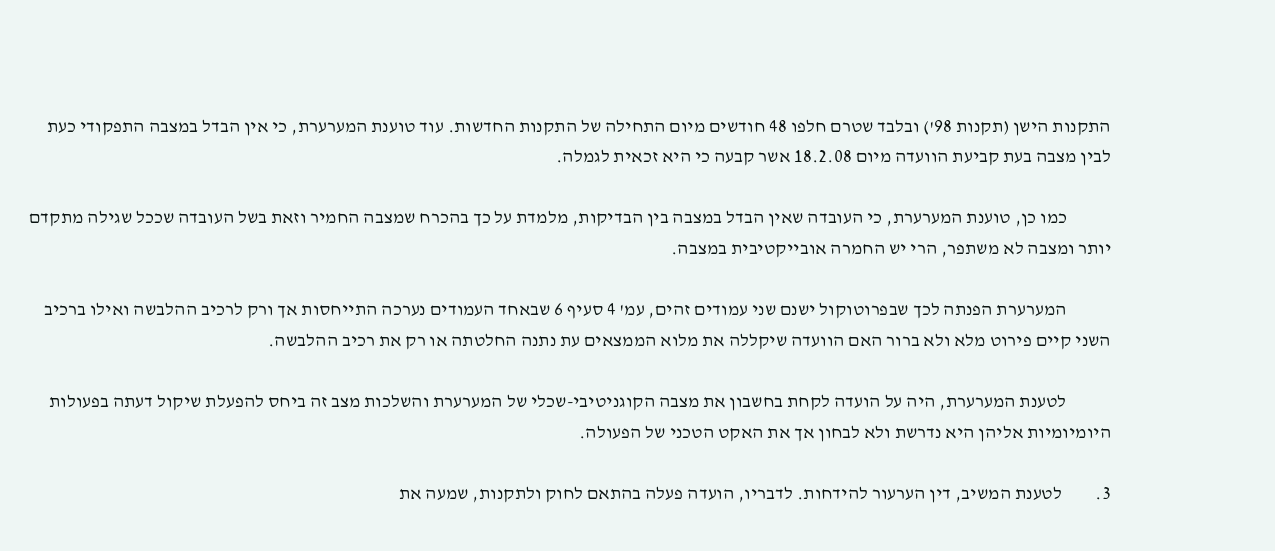התקנות הישן (תקנות 98') ובלבד שטרם חלפו 48 חודשים מיום התחילה של התקנות החדשות. עוד טוענת המערערת, כי אין הבדל במצבה התפקודי כעת לבין מצבה בעת קביעת הוועדה מיום 18.2.08 אשר קבעה כי היא זכאית לגמלה.

            כמו כן, טוענת המערערת, כי העובדה שאין הבדל במצבה בין הבדיקות, מלמדת על כך בהכרח שמצבה החמיר וזאת בשל העובדה שככל שגילה מתקדם יותר ומצבה לא משתפר, הרי יש החמרה אובייקטיבית במצבה.

            המערערת הפנתה לכך שבפרוטוקול ישנם שני עמודים זהים, עמ' 4 סעיף 6 שבאחד העמודים נערכה התייחסות אך ורק לרכיב ההלבשה ואילו ברכיב השני קיים פירוט מלא ולא ברור האם הוועדה שיקללה את מלוא הממצאים עת נתנה החלטתה או רק את רכיב ההלבשה.

            לטענת המערערת, היה על הועדה לקחת בחשבון את מצבה הקוגניטיבי-שכלי של המערערת והשלכות מצב זה ביחס להפעלת שיקול דעתה בפעולות היומיומיות אליהן היא נדרשת ולא לבחון אך את האקט הטכני של הפעולה.

3.         לטענת המשיב, דין הערעור להידחות. לדבריו, הועדה פעלה בהתאם לחוק ולתקנות, שמעה את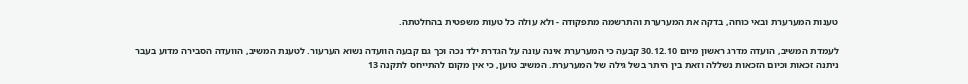טענות המערערת ובאי כוחה, בדקה את המערערת והתרשמה מתפקודה - ולא עולה כל טעות משפטית בהחלטתה.

לעמדת המשיב, הועדה מדרג ראשון מיום 30.12.10 קבעה כי המערערת אינה עונה על הגדרת ילד נכה וכך גם קבעה הוועדה נשוא הערעור. לטענת המשיב, הוועדה הסבירה מדוע בעבר ניתנה זכאות וכיום הזכאות נשללה וזאת בין היתר בשל גילה של המערערת. המשיב טוען, כי אין מקום להתייחס לתקנה 13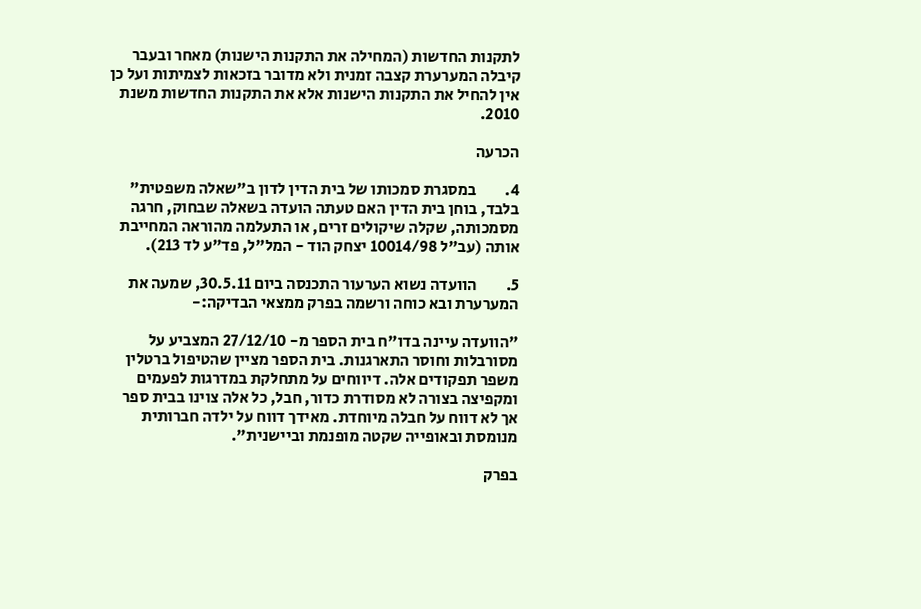לתקנות החדשות (המחילה את התקנות הישנות) מאחר ובעבר קיבלה המערערת קצבה זמנית ולא מדובר בזכאות לצמיתות ועל כן אין להחיל את התקנות הישנות אלא את התקנות החדשות משנת 2010.

הכרעה

4.         במסגרת סמכותו של בית הדין לדון ב"שאלה משפטית" בלבד, בוחן בית הדין האם טעתה הועדה בשאלה שבחוק, חרגה מסמכותה, שקלה שיקולים זרים, או התעלמה מהוראה המחייבת אותה (עב"ל 10014/98 יצחק הוד - המל"ל, פד"ע לד 213).

5.         הוועדה נשוא הערעור התכנסה ביום 30.5.11, שמעה את המערערת ובא כוחה ורשמה בפרק ממצאי הבדיקה:-

"הוועדה עיינה בדו"ח בית הספר מ- 27/12/10 המצביע על מסורבלות וחוסר התארגנות. בית הספר מציין שהטיפול ברטלין משפר תפקודים אלה. דיווחים על מתחלקת במדרגות לפעמים ומקפיצה בצורה לא מסודרת כדור, חבל, כל אלה צוינו בבית ספר אך לא דווח על חבלה מיוחדת. מאידך דווח על ילדה חברותית מנומסת ובאופייה שקטה מופנמת וביישנית".

בפרק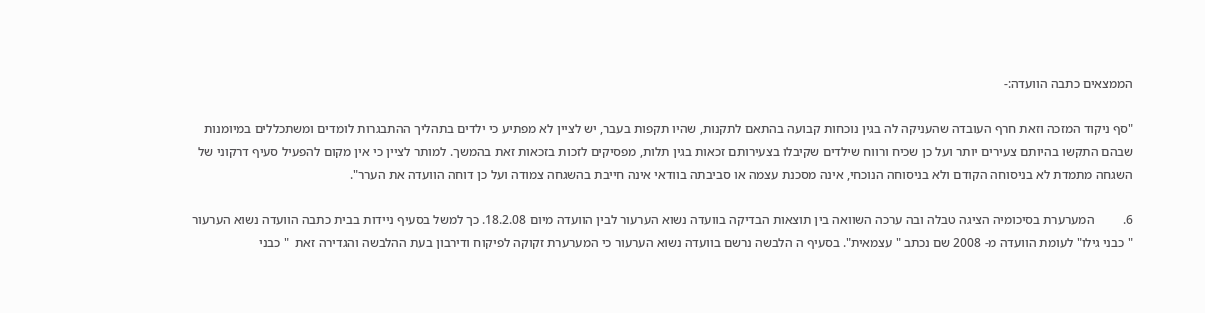הממצאים כתבה הוועדה:-

"סף ניקוד המזכה וזאת חרף העובדה שהעניקה לה בגין נוכחות קבועה בהתאם לתקנות, שהיו תקפות בעבר, יש לציין לא מפתיע כי ילדים בתהליך ההתבגרות לומדים ומשתכללים במיומנות שבהם התקשו בהיותם צעירים יותר ועל כן שכיח ורווח שילדים שקיבלו בצעירותם זכאות בגין תלות, מפסיקים לזכות בזכאות זאת בהמשך. למותר לציין כי אין מקום להפעיל סעיף דרקוני של השגחה מתמדת לא בניסוחה הקודם ולא בניסוחה הנוכחי, אינה מסכנת עצמה או סביבתה בוודאי אינה חייבת בהשגחה צמודה ועל כן דוחה הוועדה את הערר".

6.         המערערת בסיכומיה הציגה טבלה ובה ערכה השוואה בין תוצאות הבדיקה בוועדה נשוא הערעור לבין הוועדה מיום 18.2.08. כך למשל בסעיף ניידות בבית כתבה הוועדה נשוא הערעור " כבני גילו" לעומת הוועדה מ- 2008 שם נכתב " עצמאית". בסעיף ה הלבשה נרשם בוועדה נשוא הערעור כי המערערת זקוקה לפיקוח ודירבון בעת ההלבשה והגדירה זאת  " כבני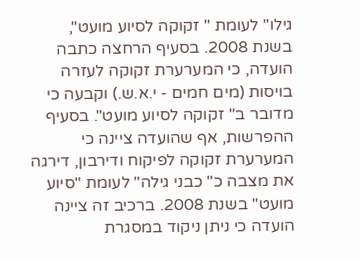גילו" לעומת " זקוקה לסיוע מועט", בשנת 2008. בסעיף הרחצה כתבה הועדה, כי המערערת זקוקה לעזרה בויסות (מים חמים - י.א.ש.) וקבעה כי מדובר ב" זקוקה לסיוע מועט". בסעיף ההפרשות, אף שהועדה ציינה כי המערערת זקוקה לפיקוח ודירבון, דירגה את מצבה כ" כבני גילה" לעומת "סיוע מועט" בשנת 2008. ברכיב זה ציינה הועדה כי ניתן ניקוד במסגרת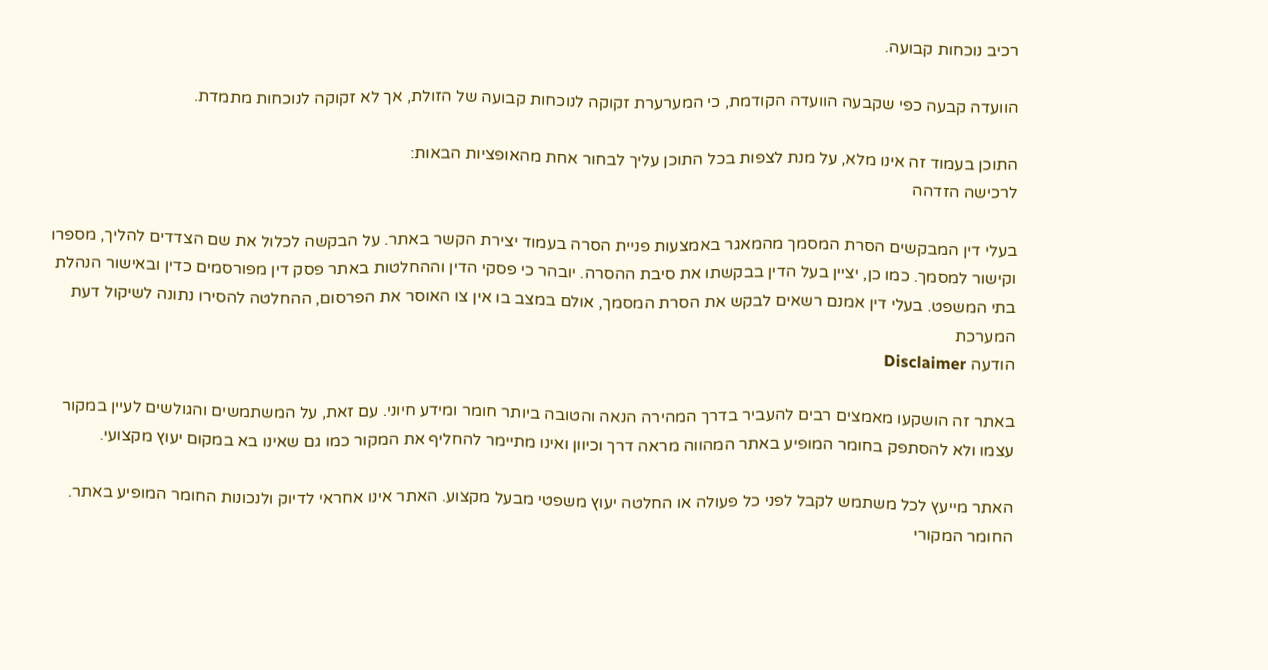רכיב נוכחות קבועה.

הוועדה קבעה כפי שקבעה הוועדה הקודמת, כי המערערת זקוקה לנוכחות קבועה של הזולת, אך לא זקוקה לנוכחות מתמדת.

התוכן בעמוד זה אינו מלא, על מנת לצפות בכל התוכן עליך לבחור אחת מהאופציות הבאות:
לרכישה הזדהה

בעלי דין המבקשים הסרת המסמך מהמאגר באמצעות פניית הסרה בעמוד יצירת הקשר באתר. על הבקשה לכלול את שם הצדדים להליך, מספרו וקישור למסמך. כמו כן, יציין בעל הדין בבקשתו את סיבת ההסרה. יובהר כי פסקי הדין וההחלטות באתר פסק דין מפורסמים כדין ובאישור הנהלת בתי המשפט. בעלי דין אמנם רשאים לבקש את הסרת המסמך, אולם במצב בו אין צו האוסר את הפרסום, ההחלטה להסירו נתונה לשיקול דעת המערכת
הודעה Disclaimer

באתר זה הושקעו מאמצים רבים להעביר בדרך המהירה הנאה והטובה ביותר חומר ומידע חיוני. עם זאת, על המשתמשים והגולשים לעיין במקור עצמו ולא להסתפק בחומר המופיע באתר המהווה מראה דרך וכיוון ואינו מתיימר להחליף את המקור כמו גם שאינו בא במקום יעוץ מקצועי.

האתר מייעץ לכל משתמש לקבל לפני כל פעולה או החלטה יעוץ משפטי מבעל מקצוע. האתר אינו אחראי לדיוק ולנכונות החומר המופיע באתר. החומר המקורי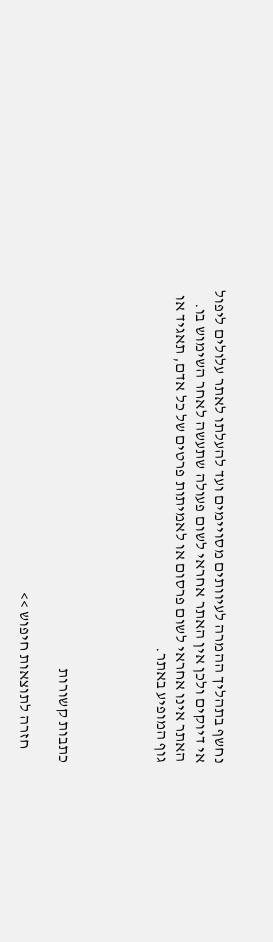נחשף בתהליך ההמרה לעיוותים מסויימים ועד להעלתו לאתר עלולים ליפול אי דיוקים ולכן אין האתר אחראי לשום פעולה שתעשה לאחר השימוש בו. האתר אינו אחראי לשום פרסום או לאמיתות פרטים של כל אדם, תאגיד או גוף המופיע באתר.




כתבות קשורות

    חזרה לתוצאות חיפוש >>